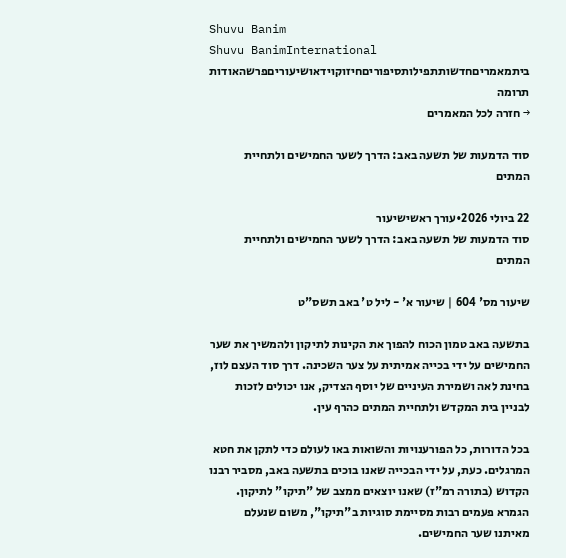Shuvu Banim
Shuvu BanimInternational
ביתמאמריםחדשותתפילותסיפוריםחיזוקוידאושיעוריםפרשהאודות
תרומה
→ חזרה לכל המאמרים

סוד הדמעות של תשעה באב: הדרך לשער החמישים ולתחיית המתים

22 ביולי 2026•עורך ראשישיעור
סוד הדמעות של תשעה באב: הדרך לשער החמישים ולתחיית המתים

שיעור מס' 604 | שיעור א' - ליל ט' באב תשס"ט

בתשעה באב טמון הכוח להפוך את הקינות לתיקון ולהמשיך את שער החמישים על ידי בכייה אמיתית על צער השכינה. דרך סוד העצם לוז, בחינת לאה ושמירת העיניים של יוסף הצדיק, אנו יכולים לזכות לבניין בית המקדש ולתחיית המתים כהרף עין.

בכל הדורות, כל הפורענויות והשואות באו לעולם כדי לתקן את חטא המרגלים. כעת, על ידי הבכייה שאנו בוכים בתשעה באב, מסביר רבנו הקדוש (בתורה רמ"ז) שאנו יוצאים ממצב של "תיקו" לתיקון. הגמרא פעמים רבות מסיימת סוגיות ב"תיקו", משום שנעלם מאיתנו שער החמישים.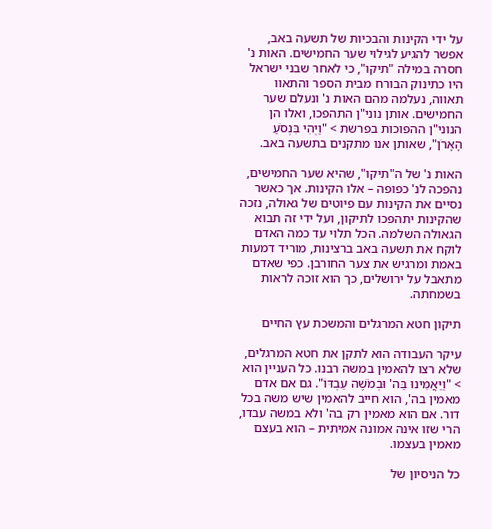על ידי הקינות והבכיות של תשעה באב, אפשר להגיע לגילוי שער החמישים. האות נ' חסרה במילה "תיקו", כי לאחר שבני ישראל היו כתינוק הבורח מבית הספר והתאוו תאווה, נעלמה מהם האות נ' ונעלם שער החמישים. אותן נוני"ן התהפכו, ואלו הן הנוני"ן ההפוכות בפרשת > "וַיְהִי בִּנְסֹעַ הָאָרֹן", שאותן אנו מתקנים בתשעה באב.

האות נ' של ה"תיקו", שהיא שער החמישים, נהפכה לנ' כפופה – אלו הקינות. אך כאשר נסיים את הקינות עם פיוטים של גאולה, נזכה שהקינות יתהפכו לתיקון, ועל ידי זה תבוא הגאולה השלמה. הכל תלוי עד כמה האדם לוקח את תשעה באב ברצינות, מוריד דמעות באמת ומרגיש את צער החורבן. כפי שאדם מתאבל על ירושלים, כך הוא זוכה לראות בשמחתה.

תיקון חטא המרגלים והמשכת עץ החיים

עיקר העבודה הוא לתקן את חטא המרגלים, שלא רצו להאמין במשה רבנו. כל העניין הוא > "וַיַּאֲמִינוּ בַּה' וּבְמֹשֶׁה עַבְדּוֹ". גם אם אדם מאמין בה', הוא חייב להאמין שיש משה בכל דור. אם הוא מאמין רק בה' ולא במשה עבדו, הרי שזו אינה אמונה אמיתית – הוא בעצם מאמין בעצמו.

כל הניסיון של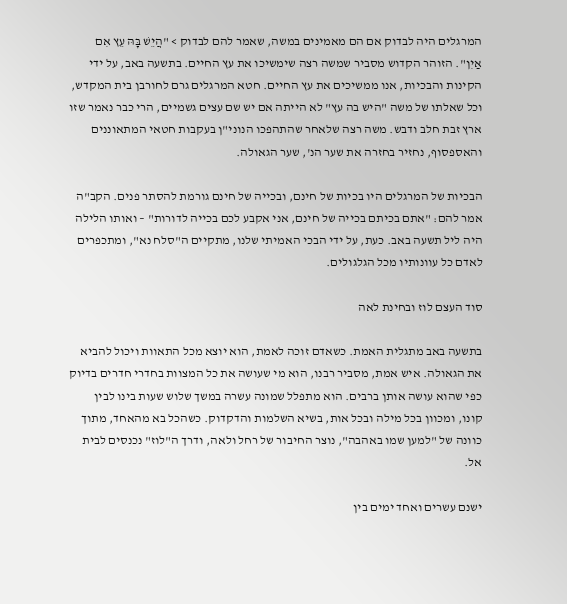המרגלים היה לבדוק אם הם מאמינים במשה, שאמר להם לבדוק > "הֲיֵשׁ בָּהּ עֵץ אִם אַיִן". הזוהר הקדוש מסביר שמשה רצה שימשיכו את עץ החיים. בתשעה באב, על ידי הקינות והבכיות, אנו ממשיכים את עץ החיים. חטא המרגלים גרם לחורבן בית המקדש, וכל שאלתו של משה "היש בה עץ" לא הייתה אם יש שם עצים גשמיים, הרי כבר נאמר שזו ארץ זבת חלב ודבש. משה רצה שלאחר שהתהפכו הנוני"ן בעקבות חטאי המתאוננים והאספסוף, נחזיר בחזרה את שער הנ', שער הגאולה.

הבכיות של המרגלים היו בכיות של חינם, ובכייה של חינם גורמת להסתר פנים. הקב"ה אמר להם: "אתם בכיתם בכייה של חינם, אני אקבע לכם בכייה לדורות" – ואותו הלילה היה ליל תשעה באב. כעת, על ידי הבכי האמיתי שלנו, מתקיים ה"סלח נא", ומתכפרים לאדם כל עוונותיו מכל הגלגולים.

סוד העצם לוז ובחינת לאה

בתשעה באב מתגלית האמת. כשאדם זוכה לאמת, הוא יוצא מכל התאוות ויכול להביא את הגאולה. איש אמת, מסביר רבנו, הוא מי שעושה את כל המצוות בחדרי חדרים בדיוק כפי שהוא עושה אותן ברבים. הוא מתפלל שמונה עשרה במשך שלוש שעות בינו לבין קונו, ומכוון בכל מילה ובכל אות, בשיא השלמות והדקדוק. כשהכל בא מהאחד, מתוך כוונה של "למען שמו באהבה", נוצר החיבור של רחל ולאה, ודרך ה"לוז" נכנסים לבית אל.

ישנם עשרים ואחד ימים בין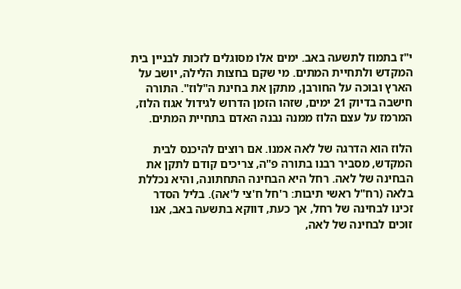י"ז בתמוז לתשעה באב. ימים אלו מסוגלים לזכות לבניין בית המקדש ולתחיית המתים. מי שקם בחצות הלילה, יושב על הארץ ובוכה על החורבן, מתקן את בחינת ה"לוז". התורה חישבה בדיוק 21 ימים, שזהו הזמן הדרוש לגידול אגוז הלוז, המרמז על עצם הלוז ממנה נבנה האדם בתחיית המתים.

הלוז הוא הדרגה של לאה אמנו. אם רוצים להיכנס לבית המקדש, מסביר רבנו בתורה פ"ה, צריכים קודם לתקן את הבחינה של לאה. רחל היא הבחינה התחתונה, והיא נכללת בלאה (רח"ל ראשי תיבות: ר'חל ח'צי ל'אה). בליל הסדר זכינו לבחינה של רחל, אך כעת, דווקא בתשעה באב, אנו זוכים לבחינה של לאה,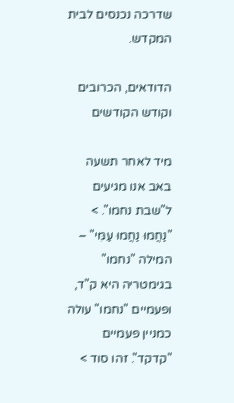שדרכה נכנסים לבית המקדש.

הדודאים, הכרובים וקודש הקודשים

מיד לאחר תשעה באב אנו מגיעים ל"שבת נחמו". > "נַחֲמוּ נַחֲמוּ עַמִּי" – המילה "נחמו" בגימטריה היא ק"ד, ופעמיים "נחמו" עולה כמניין פעמיים "קדקד". זהו סוד >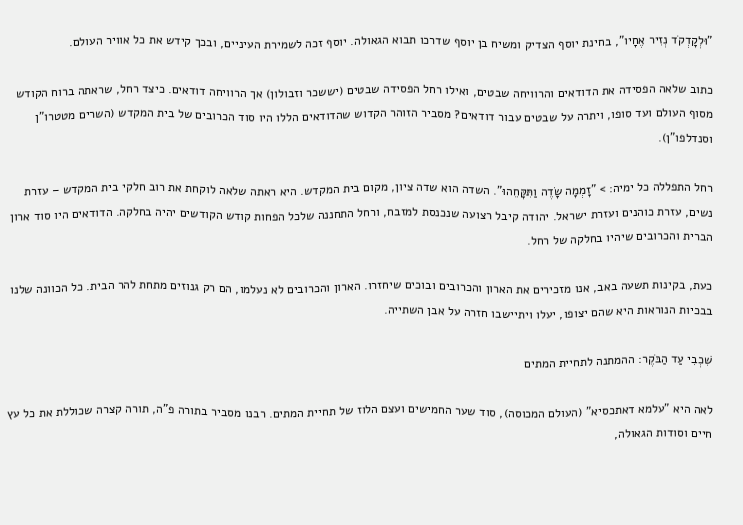"וּלְקָדְקֹד נְזִיר אֶחָיו", בחינת יוסף הצדיק ומשיח בן יוסף שדרכו תבוא הגאולה. יוסף זכה לשמירת העיניים, ובכך קידש את כל אוויר העולם.

כתוב שלאה הפסידה את הדודאים והרוויחה שבטים, ואילו רחל הפסידה שבטים (יששכר וזבולון) אך הרוויחה דודאים. כיצד רחל, שראתה ברוח הקודש מסוף העולם ועד סופו, ויתרה על שבטים עבור דודאים? מסביר הזוהר הקדוש שהדודאים הללו היו סוד הכרובים של בית המקדש (השרים מטטרו"ן וסנדלפו"ן).

רחל התפללה כל ימיה: > "זָמְמָה שָׂדֶה וַתִּקָּחֵהוּ". השדה הוא שדה ציון, מקום בית המקדש. היא ראתה שלאה לוקחת את רוב חלקי בית המקדש – עזרת נשים, עזרת כוהנים ועזרת ישראל. יהודה קיבל רצועה שנכנסת למזבח, ורחל התחננה שלכל הפחות קודש הקודשים יהיה בחלקה. הדודאים היו סוד ארון הברית והכרובים שיהיו בחלקה של רחל.

כעת, בקינות תשעה באב, אנו מזכירים את הארון והכרובים ובוכים שיחזרו. הארון והכרובים לא נעלמו, הם רק גנוזים מתחת להר הבית. כל הכוונה שלנו בבכיות הנוראות היא שהם יצופו, יעלו ויתיישבו חזרה על אבן השתייה.

שִׁכְבִי עַד הַבֹּקֶר: ההמתנה לתחיית המתים

לאה היא "עלמא דאתכסיא" (העולם המכוסה), סוד שער החמישים ועצם הלוז של תחיית המתים. רבנו מסביר בתורה פ"ה, תורה קצרה שכוללת את כל עץ חיים וסודות הגאולה,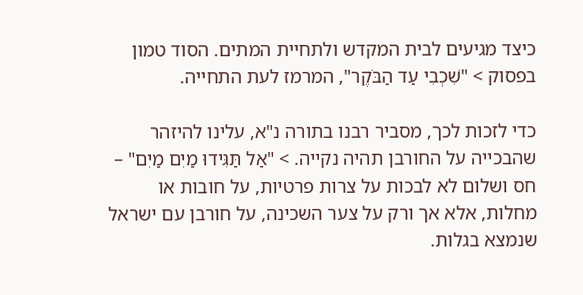כיצד מגיעים לבית המקדש ולתחיית המתים. הסוד טמון בפסוק > "שִׁכְבִי עַד הַבֹּקֶר", המרמז לעת התחייה.

כדי לזכות לכך, מסביר רבנו בתורה נ"א, עלינו להיזהר שהבכייה על החורבן תהיה נקייה. > "אַל תַּגִּידוּ מַיִם מַיִם" – חס ושלום לא לבכות על צרות פרטיות, על חובות או מחלות, אלא אך ורק על צער השכינה, על חורבן עם ישראל שנמצא בגלות.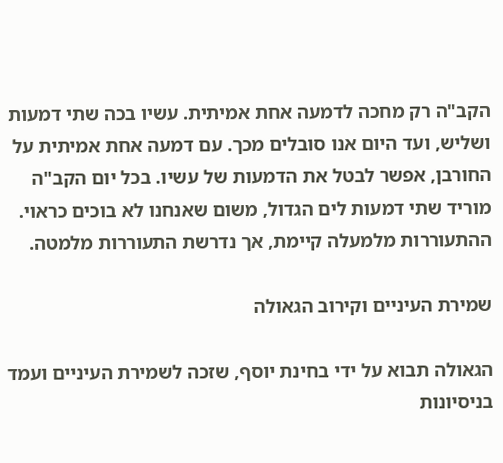הקב"ה רק מחכה לדמעה אחת אמיתית. עשיו בכה שתי דמעות ושליש, ועד היום אנו סובלים מכך. עם דמעה אחת אמיתית על החורבן, אפשר לבטל את הדמעות של עשיו. בכל יום הקב"ה מוריד שתי דמעות לים הגדול, משום שאנחנו לא בוכים כראוי. ההתעוררות מלמעלה קיימת, אך נדרשת התעוררות מלמטה.

שמירת העיניים וקירוב הגאולה

הגאולה תבוא על ידי בחינת יוסף, שזכה לשמירת העיניים ועמד בניסיונות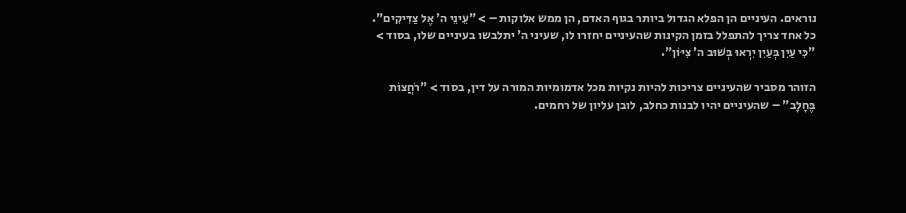נוראים. העיניים הן הפלא הגדול ביותר בגוף האדם, הן ממש אלוקות – > "עֵינֵי ה' אֶל צַדִּיקִים". כל אחד צריך להתפלל בזמן הקינות שהעיניים יחזרו לו, שעיני ה' יתלבשו בעיניים שלו, בסוד > "כִּי עַיִן בְּעַיִן יִרְאוּ בְּשׁוּב ה' צִיּוֹן".

הזוהר מסביר שהעיניים צריכות להיות נקיות מכל אדמומיות המורה על דין, בסוד > "רֹחֲצוֹת בֶּחָלָב" – שהעיניים יהיו לבנות כחלב, לובן עליון של רחמים.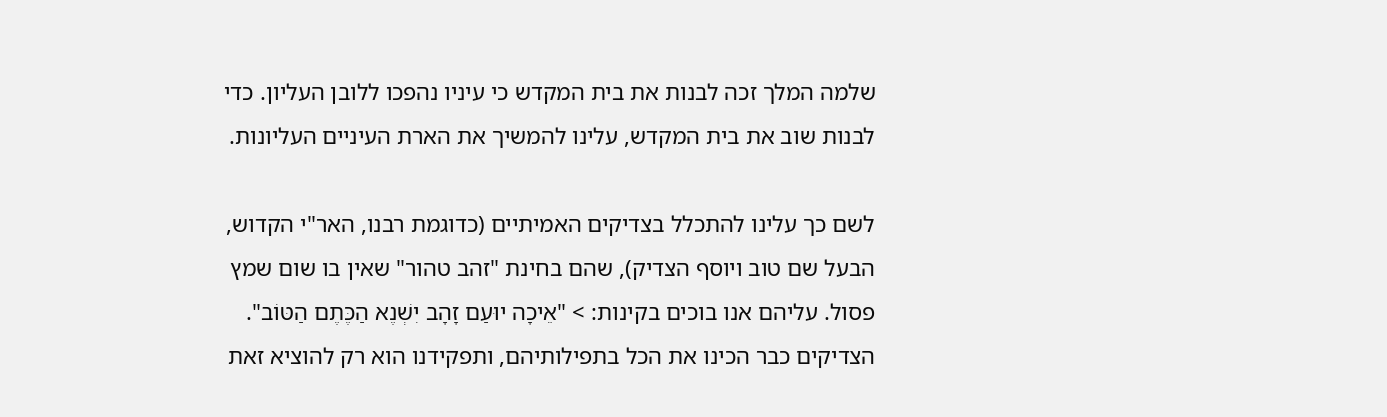שלמה המלך זכה לבנות את בית המקדש כי עיניו נהפכו ללובן העליון. כדי לבנות שוב את בית המקדש, עלינו להמשיך את הארת העיניים העליונות.

לשם כך עלינו להתכלל בצדיקים האמיתיים (כדוגמת רבנו, האר"י הקדוש, הבעל שם טוב ויוסף הצדיק), שהם בחינת "זהב טהור" שאין בו שום שמץ פסול. עליהם אנו בוכים בקינות: > "אֵיכָה יוּעַם זָהָב יִשְׁנֶא הַכֶּתֶם הַטּוֹב". הצדיקים כבר הכינו את הכל בתפילותיהם, ותפקידנו הוא רק להוציא זאת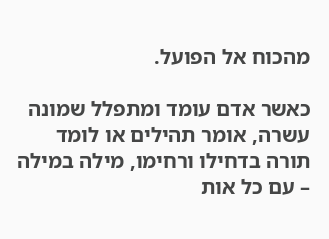מהכוח אל הפועל.

כאשר אדם עומד ומתפלל שמונה עשרה, אומר תהילים או לומד תורה בדחילו ורחימו, מילה במילה – עם כל אות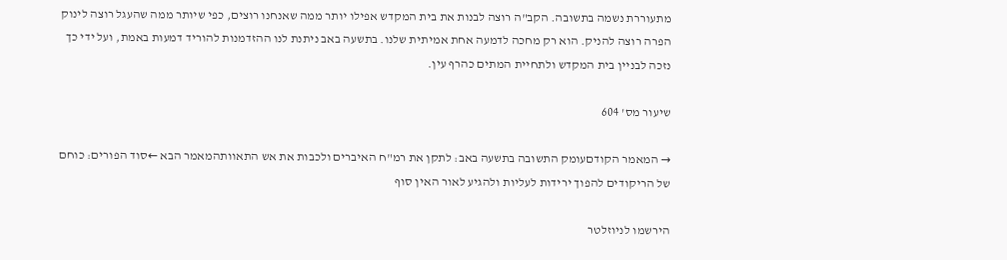מתעוררת נשמה בתשובה. הקב"ה רוצה לבנות את בית המקדש אפילו יותר ממה שאנחנו רוצים, כפי שיותר ממה שהעגל רוצה לינוק הפרה רוצה להניק. הוא רק מחכה לדמעה אחת אמיתית שלנו. בתשעה באב ניתנת לנו ההזדמנות להוריד דמעות באמת, ועל ידי כך נזכה לבניין בית המקדש ולתחיית המתים כהרף עין.

שיעור מס' 604

→ המאמר הקודםעומק התשובה בתשעה באב: לתקן את רמ"ח האיברים ולכבות את אש התאוותהמאמר הבא ←סוד הפורים: כוחם של הריקודים להפוך ירידות לעליות ולהגיע לאור האין סוף

הירשמו לניוזלטר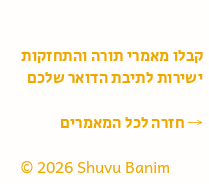קבלו מאמרי תורה והתחזקות ישירות לתיבת הדואר שלכם

→ חזרה לכל המאמרים

© 2026 Shuvu Banim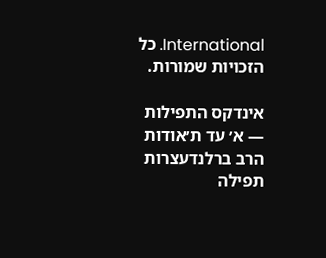International. כל הזכויות שמורות.

אינדקס התפילות — א׳ עד ת׳אודות הרב ברלנדעצרות תפילה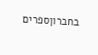בחברוןספרים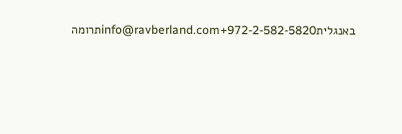באנגליתinfo@ravberland.com+972-2-582-5820תרומה